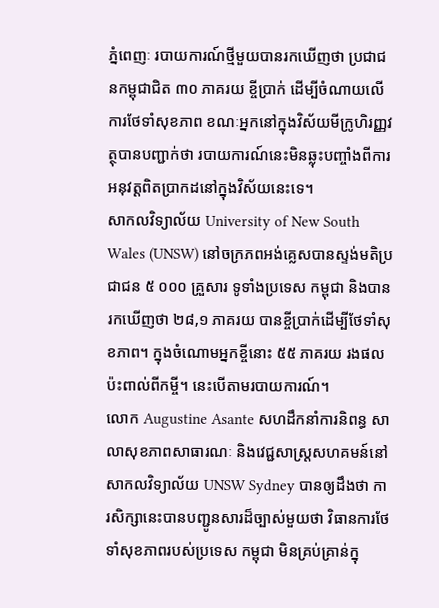ភ្នំពេញៈ របាយការណ៍ថ្មីមួយបានរកឃើញថា ប្រជាជនកម្ពុជាជិត ៣០ ភាគរយ ខ្ចីប្រាក់ ដើម្បីចំណាយលើការថែទាំសុខភាព ខណៈអ្នកនៅក្នុងវិស័យមីក្រូហិរញ្ញវត្ថុបានបញ្ជាក់ថា របាយការណ៍នេះមិនឆ្លុះបញ្ចាំងពីការអនុវត្តពិតប្រាកដនៅក្នុងវិស័យនេះទេ។
សាកលវិទ្យាល័យ University of New South Wales (UNSW) នៅចក្រភពអង់គ្លេសបានស្ទង់មតិប្រជាជន ៥ ០០០ គ្រួសារ ទូទាំងប្រទេស កម្ពុជា និងបានរកឃើញថា ២៨,១ ភាគរយ បានខ្ចីប្រាក់ដើម្បីថែទាំសុខភាព។ ក្នុងចំណោមអ្នកខ្ចីនោះ ៥៥ ភាគរយ រងផលប៉ះពាល់ពីកម្ចី។ នេះបើតាមរបាយការណ៍។
លោក Augustine Asante សហដឹកនាំការនិពន្ធ សាលាសុខភាពសាធារណៈ និងវេជ្ជសាស្ដ្រសហគមន៍នៅសាកលវិទ្យាល័យ UNSW Sydney បានឲ្យដឹងថា ការសិក្សានេះបានបញ្ជូនសារដ៏ច្បាស់មួយថា វិធានការថែទាំសុខភាពរបស់ប្រទេស កម្ពុជា មិនគ្រប់គ្រាន់ក្នុ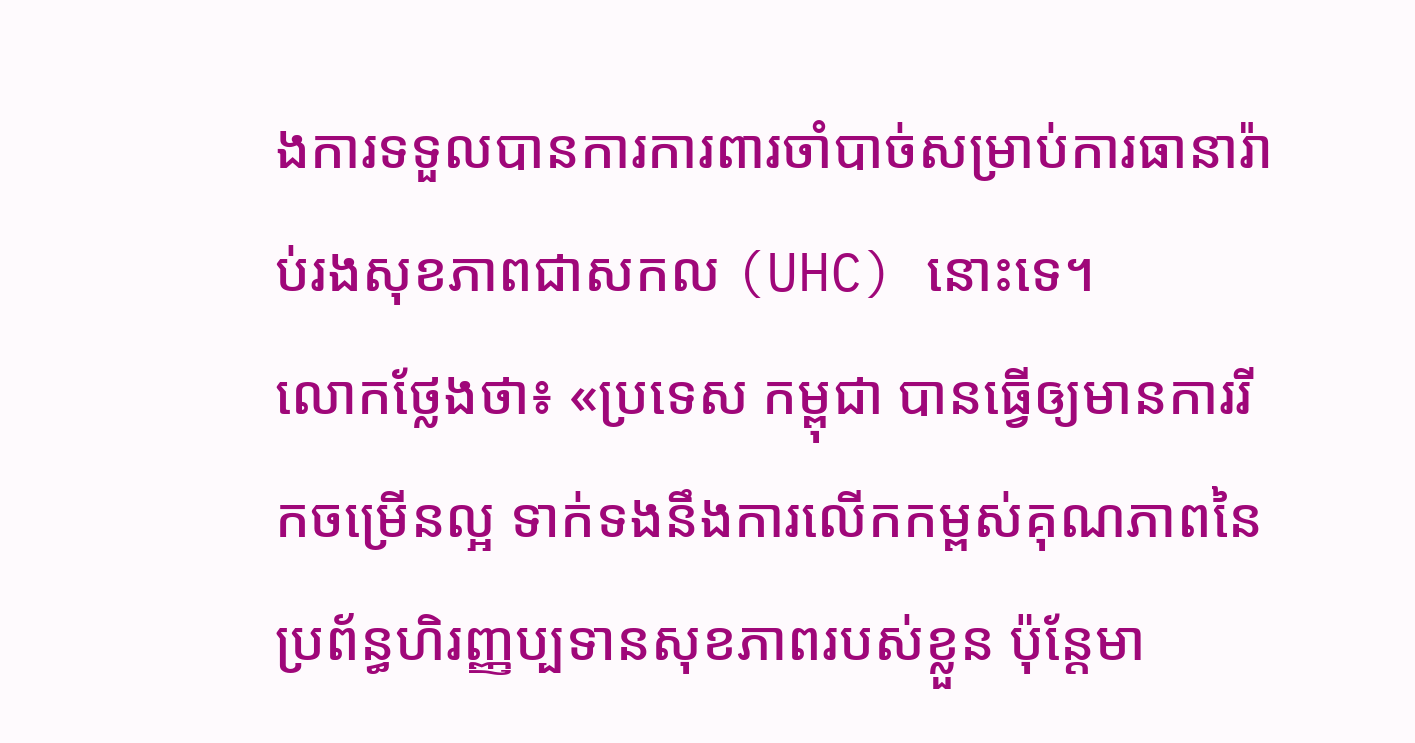ងការទទួលបានការការពារចាំបាច់សម្រាប់ការធានារ៉ាប់រងសុខភាពជាសកល (UHC) នោះទេ។
លោកថ្លែងថា៖ «ប្រទេស កម្ពុជា បានធ្វើឲ្យមានការរីកចម្រើនល្អ ទាក់ទងនឹងការលើកកម្ពស់គុណភាពនៃប្រព័ន្ធហិរញ្ញប្បទានសុខភាពរបស់ខ្លួន ប៉ុន្តែមា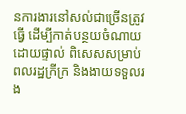នការងារនៅសល់ជាច្រើនត្រូវធ្វើ ដើម្បីកាត់បន្ថយចំណាយដោយផ្ទាល់ ពិសេសសម្រាប់ពលរដ្ឋក្រីក្រ និងងាយទទួលរង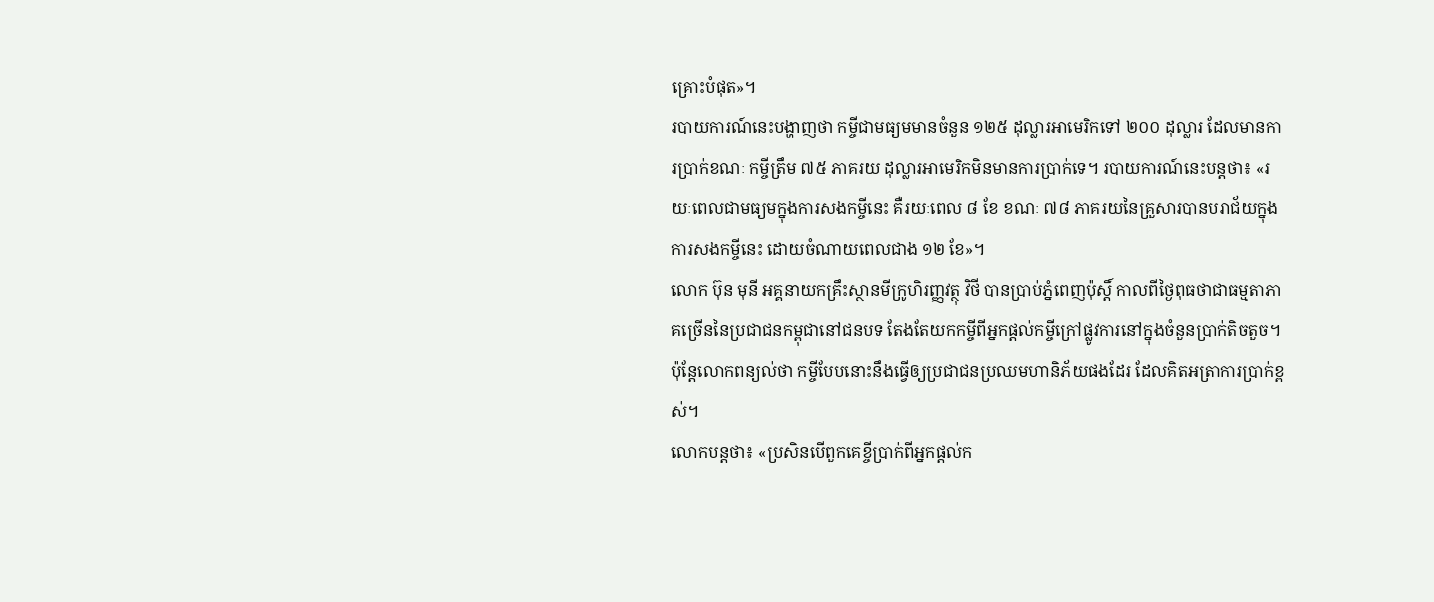គ្រោះបំផុត»។
របាយការណ៍នេះបង្ហាញថា កម្ចីជាមធ្យមមានចំនួន ១២៥ ដុល្លារអាមេរិកទៅ ២០០ ដុល្លារ ដែលមានការប្រាក់ខណៈ កម្ចីត្រឹម ៧៥ ភាគរយ ដុល្លារអាមេរិកមិនមានការប្រាក់ទេ។ របាយការណ៍នេះបន្តថា៖ «រយៈពេលជាមធ្យមក្នុងការសងកម្ចីនេះ គឺរយៈពេល ៨ ខែ ខណៈ ៧៨ ភាគរយនៃគ្រួសារបានបរាជ័យក្នុងការសងកម្ចីនេះ ដោយចំណាយពេលជាង ១២ ខែ»។
លោក ប៊ុន មុនី អគ្គនាយកគ្រឹះស្ថានមីក្រូហិរញ្ញវត្ថុ វិថី បានប្រាប់ភ្នំពេញប៉ុស្ដិ៍ កាលពីថ្ងៃពុធថាជាធម្មតាភាគច្រើននៃប្រជាជនកម្ពុជានៅជនបទ តែងតែយកកម្ចីពីអ្នកផ្ដល់កម្ចីក្រៅផ្លូវការនៅក្នុងចំនួនប្រាក់តិចតួច។ ប៉ុន្តែលោកពន្យល់ថា កម្ចីបែបនោះនឹងធ្វើឲ្យប្រជាជនប្រឈមហានិភ័យផងដែរ ដែលគិតអត្រាការប្រាក់ខ្ពស់។
លោកបន្តថា៖ «ប្រសិនបើពួកគេខ្ចីប្រាក់ពីអ្នកផ្ដល់ក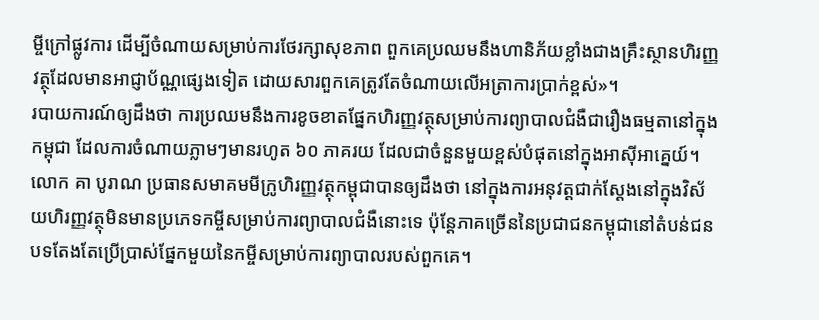ម្ចីក្រៅផ្លូវការ ដើម្បីចំណាយសម្រាប់ការថែរក្សាសុខភាព ពួកគេប្រឈមនឹងហានិភ័យខ្លាំងជាងគ្រឹះស្ថានហិរញ្ញវត្ថុដែលមានអាជ្ញាប័ណ្ណផ្សេងទៀត ដោយសារពួកគេត្រូវតែចំណាយលើអត្រាការប្រាក់ខ្ពស់»។
របាយការណ៍ឲ្យដឹងថា ការប្រឈមនឹងការខូចខាតផ្នែកហិរញ្ញវត្ថុសម្រាប់ការព្យាបាលជំងឺជារឿងធម្មតានៅក្នុងកម្ពុជា ដែលការចំណាយភ្លាមៗមានរហូត ៦០ ភាគរយ ដែលជាចំនួនមួយខ្ពស់បំផុតនៅក្នុងអាស៊ីអាគ្នេយ៍។
លោក គា បូរាណ ប្រធានសមាគមមីក្រូហិរញ្ញវត្ថុកម្ពុជាបានឲ្យដឹងថា នៅក្នុងការអនុវត្តជាក់ស្តែងនៅក្នុងវិស័យហិរញ្ញវត្ថុមិនមានប្រភេទកម្ចីសម្រាប់ការព្យាបាលជំងឺនោះទេ ប៉ុន្តែភាគច្រើននៃប្រជាជនកម្ពុជានៅតំបន់ជនបទតែងតែប្រើប្រាស់ផ្នែកមួយនៃកម្ចីសម្រាប់ការព្យាបាលរបស់ពួកគេ។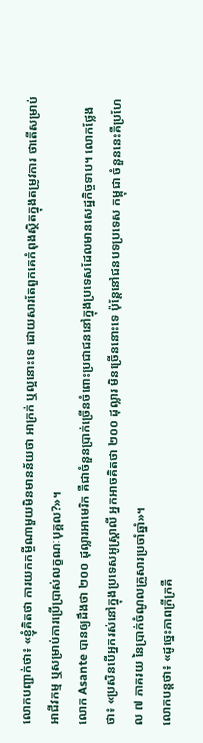លោកបញ្ជាក់ថា៖ «ខ្ញុំគិតថា ការយកកម្ចីណាមួយមិនមានន័យថា អាក្រក់ ឬល្អនោះទេ ដោយសារតែពួកគេកំពុងស្ថិតក្នុងតម្រូវការ ថាតើសម្រាប់អាជីវកម្ម ឬសម្រាប់ការប្រើប្រាស់លក្ខណៈបុគ្គល?»។
លោក Asante បានឲ្យដឹងថា ២០០ ដុល្លារអាមេរិក គឺជាចំនួនប្រាក់ច្រើនចំពោះប្រជាជននៅក្នុងប្រទេសដែលមានសេដ្ឋកិច្ចទាប។ លោកថ្លែងថា៖ «ប្រសិនបើអ្នករស់នៅក្នុងប្រទេសអូស្ដ្រាលី អ្នកអាចគិតថា ២០០ ដុល្លារ មិនច្រើននោះទេ ប៉ុន្តែនៅជនបទប្រទេស កម្ពុជា ចំនួននេះគឺប្រហែល ៧ ភាគរយ នៃប្រាក់ចំណូលគ្រួសារប្រចាំឆ្នាំ»។
លោកបន្តថា៖ «ដូច្នេះភាពក្រីក្រគឺ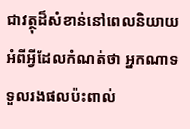ជាវត្ថុដ៏សំខាន់នៅពេលនិយាយអំពីអ្វីដែលកំណត់ថា អ្នកណាទទួលរងផលប៉ះពាល់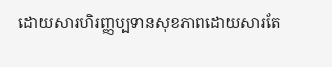ដោយសារហិរញ្ញប្បទានសុខភាពដោយសារតែ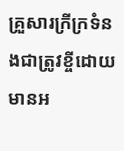គ្រួសារក្រីក្រទំនងជាត្រូវខ្ចីដោយមានអ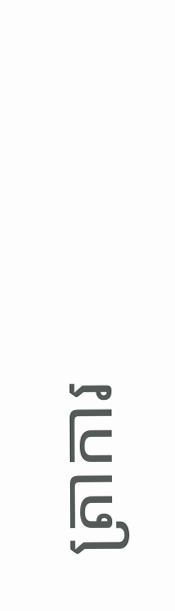ត្រាការ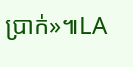ប្រាក់»៕LA